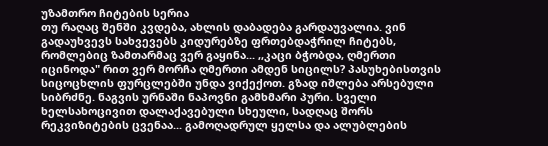უზამთრო ჩიტების სერია
თუ რაღაც შენში კვდება, ახლის დაბადება გარდაუვალია. ვინ გადაუხვევს სახვევებს კიდურებზე ფრთებდაჭრილ ჩიტებს, რომლებიც ზამთარმაც ვერ გაყინა... ,,კაცი ბჭობდა, ღმერთი იცინოდა" რით ვერ მორჩა ღმერთი ამდენ სიცილს? პასუხებისთვის სიცოცხლის ფურცლებში უნდა ვიქექოთ. გზად იშლება არსებული სიბრძნე. ნაგვის ურნაში ნაპოვნი გამხმარი პური. სველი ხელსახოცივით დალაქავებული სხეული, სადღაც შორს რეკვიზიტების ცვენაა... გამოღადრულ ყელსა და ალუბლების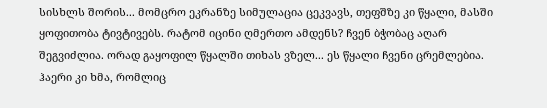სისხლს შორის... მომცრო ეკრანზე სიმულაცია ცეკვავს, თეფშზე კი წყალი, მასში ყოფითობა ტივტივებს. რატომ იცინი ღმერთო ამდენს? ჩვენ ბჭობაც აღარ შეგვიძლია. ორად გაყოფილ წყალში თიხას ვზელ... ეს წყალი ჩვენი ცრემლებია. ჰაერი კი ხმა, რომლიც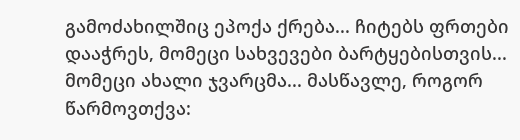გამოძახილშიც ეპოქა ქრება... ჩიტებს ფრთები დააჭრეს, მომეცი სახვევები ბარტყებისთვის... მომეცი ახალი ჯვარცმა... მასწავლე, როგორ წარმოვთქვა: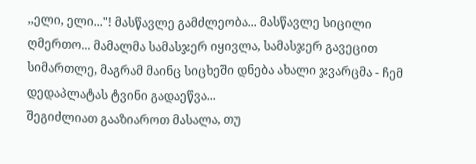,,ელი, ელი..."! მასწავლე გამძლეობა... მასწავლე სიცილი ღმერთო... მამალმა სამასჯერ იყივლა, სამასჯერ გავეცით სიმართლე, მაგრამ მაინც სიცხეში დნება ახალი ჯვარცმა - ჩემ დედაპლატას ტვინი გადაეწვა...
შეგიძლიათ გააზიაროთ მასალა, თუ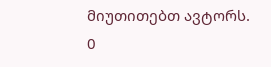მიუთითებთ ავტორს.
0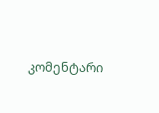კომენტარი